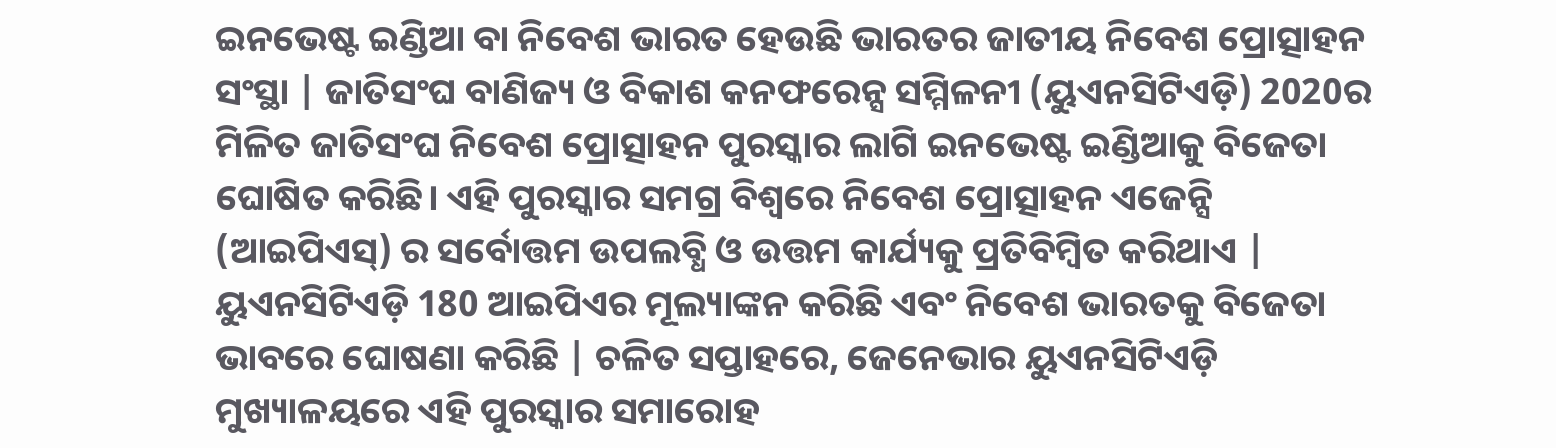ଇନଭେଷ୍ଟ ଇଣ୍ଡିଆ ବା ନିବେଶ ଭାରତ ହେଉଛି ଭାରତର ଜାତୀୟ ନିବେଶ ପ୍ରୋତ୍ସାହନ ସଂସ୍ଥା | ଜାତିସଂଘ ବାଣିଜ୍ୟ ଓ ବିକାଶ କନଫରେନ୍ସ ସମ୍ମିଳନୀ (ୟୁଏନସିଟିଏଡ଼ି) 2020ର ମିଳିତ ଜାତିସଂଘ ନିବେଶ ପ୍ରୋତ୍ସାହନ ପୁରସ୍କାର ଲାଗି ଇନଭେଷ୍ଟ ଇଣ୍ଡିଆକୁ ବିଜେତା ଘୋଷିତ କରିଛି। ଏହି ପୁରସ୍କାର ସମଗ୍ର ବିଶ୍ୱରେ ନିବେଶ ପ୍ରୋତ୍ସାହନ ଏଜେନ୍ସି (ଆଇପିଏସ୍) ର ସର୍ବୋତ୍ତମ ଉପଲବ୍ଧି ଓ ଉତ୍ତମ କାର୍ଯ୍ୟକୁ ପ୍ରତିବିମ୍ବିତ କରିଥାଏ | ୟୁଏନସିଟିଏଡ଼ି 180 ଆଇପିଏର ମୂଲ୍ୟାଙ୍କନ କରିଛି ଏବଂ ନିବେଶ ଭାରତକୁ ବିଜେତା ଭାବରେ ଘୋଷଣା କରିଛି | ଚଳିତ ସପ୍ତାହରେ, ଜେନେଭାର ୟୁଏନସିଟିଏଡ଼ି ମୁଖ୍ୟାଳୟରେ ଏହି ପୁରସ୍କାର ସମାରୋହ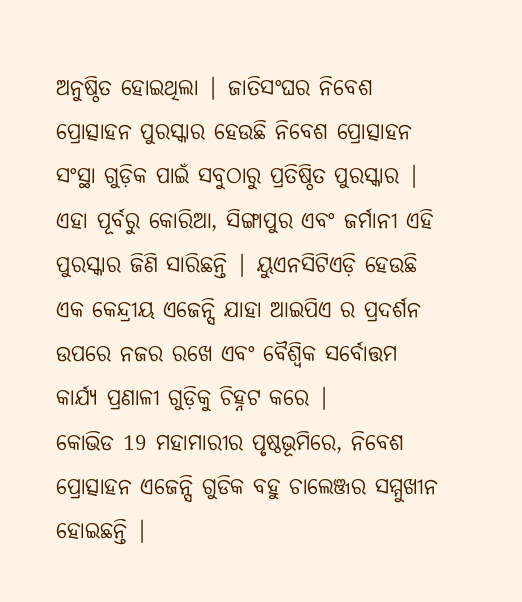ଅନୁଷ୍ଠିତ ହୋଇଥିଲା | ଜାତିସଂଘର ନିବେଶ ପ୍ରୋତ୍ସାହନ ପୁରସ୍କାର ହେଉଛି ନିବେଶ ପ୍ରୋତ୍ସାହନ ସଂସ୍ଥା ଗୁଡ଼ିକ ପାଇଁ ସବୁଠାରୁ ପ୍ରତିଷ୍ଠିତ ପୁରସ୍କାର | ଏହା ପୂର୍ବରୁ କୋରିଆ, ସିଙ୍ଗାପୁର ଏବଂ ଜର୍ମାନୀ ଏହି ପୁରସ୍କାର ଜିଣି ସାରିଛନ୍ତି | ୟୁଏନସିଟିଏଡ଼ି ହେଉଛି ଏକ କେନ୍ଦ୍ରୀୟ ଏଜେନ୍ସି ଯାହା ଆଇପିଏ ର ପ୍ରଦର୍ଶନ ଉପରେ ନଜର ରଖେ ଏବଂ ବୈଶ୍ଵିକ ସର୍ବୋତ୍ତମ କାର୍ଯ୍ୟ ପ୍ରଣାଳୀ ଗୁଡ଼ିକୁ ଚିହ୍ନଟ କରେ |
କୋଭିଡ 19 ମହାମାରୀର ପୃଷ୍ଠଭୂମିରେ, ନିବେଶ ପ୍ରୋତ୍ସାହନ ଏଜେନ୍ସି ଗୁଡିକ ବହୁ ଚାଲେଞ୍ଜର ସମ୍ମୁଖୀନ ହୋଇଛନ୍ତି |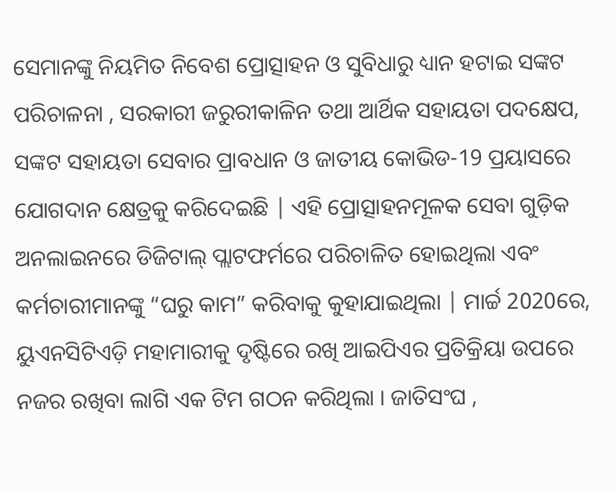ସେମାନଙ୍କୁ ନିୟମିତ ନିବେଶ ପ୍ରୋତ୍ସାହନ ଓ ସୁବିଧାରୁ ଧ୍ୟାନ ହଟାଇ ସଙ୍କଟ ପରିଚାଳନା , ସରକାରୀ ଜରୁରୀକାଳିନ ତଥା ଆର୍ଥିକ ସହାୟତା ପଦକ୍ଷେପ, ସଙ୍କଟ ସହାୟତା ସେବାର ପ୍ରାବଧାନ ଓ ଜାତୀୟ କୋଭିଡ-19 ପ୍ରୟାସରେ ଯୋଗଦାନ କ୍ଷେତ୍ରକୁ କରିଦେଇଛି | ଏହି ପ୍ରୋତ୍ସାହନମୂଳକ ସେବା ଗୁଡ଼ିକ ଅନଲାଇନରେ ଡିଜିଟାଲ୍ ପ୍ଲାଟଫର୍ମରେ ପରିଚାଳିତ ହୋଇଥିଲା ଏବଂ କର୍ମଚାରୀମାନଙ୍କୁ “ଘରୁ କାମ” କରିବାକୁ କୁହାଯାଇଥିଲା | ମାର୍ଚ୍ଚ 2020ରେ, ୟୁଏନସିଟିଏଡ଼ି ମହାମାରୀକୁ ଦୃଷ୍ଟିରେ ରଖି ଆଇପିଏର ପ୍ରତିକ୍ରିୟା ଉପରେ ନଜର ରଖିବା ଲାଗି ଏକ ଟିମ ଗଠନ କରିଥିଲା । ଜାତିସଂଘ ,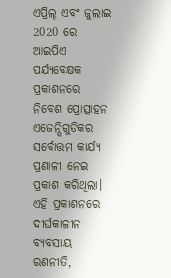ଏପ୍ରିଲ୍ ଏବଂ ଜୁଲାଇ 2020 ରେ ଆଇପିଏ ପର୍ଯ୍ୟବେକ୍ଷକ ପ୍ରକାଶନରେ ନିବେଶ ପ୍ରୋତ୍ସାହନ ଏଜେନ୍ସିଗୁଡିକର ସର୍ବୋତ୍ତମ କାର୍ଯ୍ୟ ପ୍ରଣାଳୀ ନେଇ ପ୍ରକାଶ କରିଥିଲା। ଏହି ପ୍ରକାଶନରେ ଦୀର୍ଘକାଳୀନ ବ୍ୟବସାୟ ରଣନୀତି,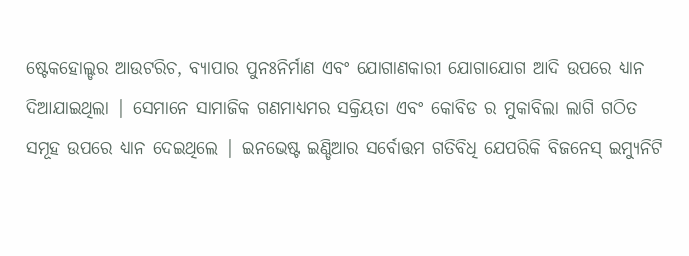ଷ୍ଟେକହୋଲ୍ଡର ଆଉଟରିଚ, ବ୍ୟାପାର ପୁନଃନିର୍ମାଣ ଏବଂ ଯୋଗାଣକାରୀ ଯୋଗାଯୋଗ ଆଦି ଉପରେ ଧ୍ୟାନ ଦିଆଯାଇଥିଲା | ସେମାନେ ସାମାଜିକ ଗଣମାଧ୍ୟମର ସକ୍ରିୟତା ଏବଂ କୋବିଡ ର ମୁକାବିଲା ଲାଗି ଗଠିତ ସମୂହ ଉପରେ ଧ୍ୟାନ ଦେଇଥିଲେ | ଇନଭେଷ୍ଟ ଇଣ୍ଡିଆର ସର୍ବୋତ୍ତମ ଗତିବିଧି ଯେପରିକି ବିଜନେସ୍ ଇମ୍ୟୁନିଟି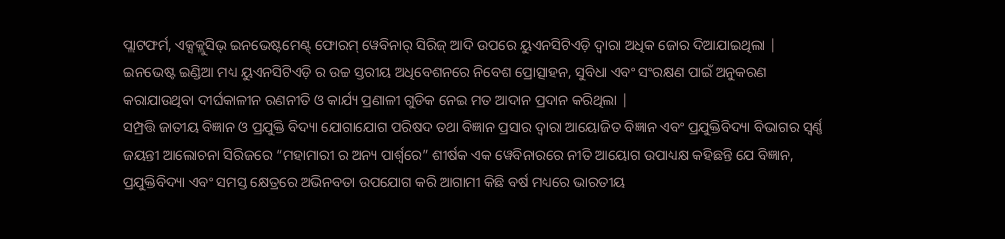ପ୍ଲାଟଫର୍ମ, ଏକ୍ସକ୍ଲୁସିଭ୍ ଇନଭେଷ୍ଟମେଣ୍ଟ୍ ଫୋରମ୍ ୱେବିନାର୍ ସିରିଜ୍ ଆଦି ଉପରେ ୟୁଏନସିଟିଏଡ଼ି ଦ୍ୱାରା ଅଧିକ ଜୋର ଦିଆଯାଇଥିଲା | ଇନଭେଷ୍ଟ ଇଣ୍ଡିଆ ମଧ୍ୟ ୟୁଏନସିଟିଏଡ଼ି ର ଉଚ୍ଚ ସ୍ତରୀୟ ଅଧିବେଶନରେ ନିବେଶ ପ୍ରୋତ୍ସାହନ, ସୁବିଧା ଏବଂ ସଂରକ୍ଷଣ ପାଇଁ ଅନୁକରଣ କରାଯାଉଥିବା ଦୀର୍ଘକାଳୀନ ରଣନୀତି ଓ କାର୍ଯ୍ୟ ପ୍ରଣାଳୀ ଗୁଡିକ ନେଇ ମତ ଆଦାନ ପ୍ରଦାନ କରିଥିଲା |
ସମ୍ପ୍ରତ୍ତି ଜାତୀୟ ବିଜ୍ଞାନ ଓ ପ୍ରଯୁକ୍ତି ବିଦ୍ୟା ଯୋଗାଯୋଗ ପରିଷଦ ତଥା ବିଜ୍ଞାନ ପ୍ରସାର ଦ୍ଵାରା ଆୟୋଜିତ ବିଜ୍ଞାନ ଏବଂ ପ୍ରଯୁକ୍ତିବିଦ୍ୟା ବିଭାଗର ସ୍ଵର୍ଣ୍ଣ ଜୟନ୍ତୀ ଆଲୋଚନା ସିରିଜରେ “ମହାମାରୀ ର ଅନ୍ୟ ପାର୍ଶ୍ୱରେ” ଶୀର୍ଷକ ଏକ ୱେବିନାରରେ ନୀତି ଆୟୋଗ ଉପାଧ୍ୟକ୍ଷ କହିଛନ୍ତି ଯେ ବିଜ୍ଞାନ, ପ୍ରଯୁକ୍ତିବିଦ୍ୟା ଏବଂ ସମସ୍ତ କ୍ଷେତ୍ରରେ ଅଭିନବତା ଉପଯୋଗ କରି ଆଗାମୀ କିଛି ବର୍ଷ ମଧ୍ୟରେ ଭାରତୀୟ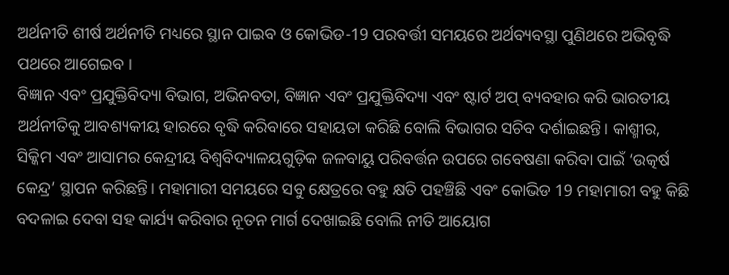ଅର୍ଥନୀତି ଶୀର୍ଷ ଅର୍ଥନୀତି ମଧ୍ୟରେ ସ୍ଥାନ ପାଇବ ଓ କୋଭିଡ-19 ପରବର୍ତ୍ତୀ ସମୟରେ ଅର୍ଥବ୍ୟବସ୍ଥା ପୁଣିଥରେ ଅଭିବୃଦ୍ଧି ପଥରେ ଆଗେଇବ ।
ବିଜ୍ଞାନ ଏବଂ ପ୍ରଯୁକ୍ତିବିଦ୍ୟା ବିଭାଗ, ଅଭିନବତା, ବିଜ୍ଞାନ ଏବଂ ପ୍ରଯୁକ୍ତିବିଦ୍ୟା ଏବଂ ଷ୍ଟାର୍ଟ ଅପ୍ ବ୍ୟବହାର କରି ଭାରତୀୟ ଅର୍ଥନୀତିକୁ ଆବଶ୍ୟକୀୟ ହାରରେ ବୃଦ୍ଧି କରିବାରେ ସହାୟତା କରିଛି ବୋଲି ବିଭାଗର ସଚିବ ଦର୍ଶାଇଛନ୍ତି। କାଶ୍ମୀର, ସିକ୍କିମ ଏବଂ ଆସାମର କେନ୍ଦ୍ରୀୟ ବିଶ୍ୱବିଦ୍ୟାଳୟଗୁଡ଼ିକ ଜଳବାୟୁ ପରିବର୍ତ୍ତନ ଉପରେ ଗବେଷଣା କରିବା ପାଇଁ ‘ଉତ୍କର୍ଷ କେନ୍ଦ୍ର’ ସ୍ଥାପନ କରିଛନ୍ତି। ମହାମାରୀ ସମୟରେ ସବୁ କ୍ଷେତ୍ରରେ ବହୁ କ୍ଷତି ପହଞ୍ଚିଛି ଏବଂ କୋଭିଡ 19 ମହାମାରୀ ବହୁ କିଛି ବଦଳାଇ ଦେବା ସହ କାର୍ଯ୍ୟ କରିବାର ନୂତନ ମାର୍ଗ ଦେଖାଇଛି ବୋଲି ନୀତି ଆୟୋଗ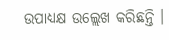ଉପାଧ୍ୟକ୍ଷ ଉଲ୍ଲେଖ କରିଛନ୍ତି ।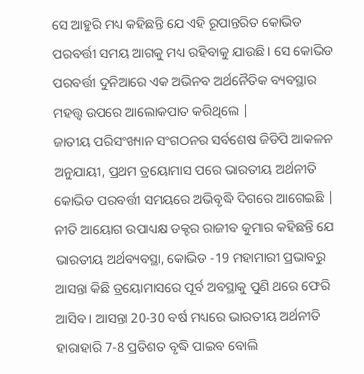ସେ ଆହୁରି ମଧ୍ୟ କହିଛନ୍ତି ଯେ ଏହି ରୂପାନ୍ତରିତ କୋଭିଡ ପରବର୍ତ୍ତୀ ସମୟ ଆଗକୁ ମଧ୍ୟ ରହିବାକୁ ଯାଉଛି। ସେ କୋଭିଡ ପରବର୍ତ୍ତୀ ଦୁନିଆରେ ଏକ ଅଭିନବ ଅର୍ଥନୈତିକ ବ୍ୟବସ୍ଥାର ମହତ୍ତ୍ୱ ଉପରେ ଆଲୋକପାତ କରିଥିଲେ |
ଜାତୀୟ ପରିସଂଖ୍ୟାନ ସଂଗଠନର ସର୍ବଶେଷ ଜିଡିପି ଆକଳନ ଅନୁଯାୟୀ, ପ୍ରଥମ ତ୍ରୟୋମାସ ପରେ ଭାରତୀୟ ଅର୍ଥନୀତି କୋଭିଡ ପରବର୍ତ୍ତୀ ସମୟରେ ଅଭିବୃଦ୍ଧି ଦିଗରେ ଆଗେଇଛି | ନୀତି ଆୟୋଗ ଉପାଧ୍ୟକ୍ଷ ଡକ୍ଟର ରାଜୀବ କୁମାର କହିଛନ୍ତି ଯେ ଭାରତୀୟ ଅର୍ଥବ୍ୟବସ୍ଥା, କୋଭିଡ -19 ମହାମାରୀ ପ୍ରଭାବରୁ ଆସନ୍ତା କିଛି ତ୍ରୟୋମାସରେ ପୂର୍ବ ଅବସ୍ଥାକୁ ପୁଣି ଥରେ ଫେରି ଆସିବ । ଆସନ୍ତା 20-30 ବର୍ଷ ମଧ୍ୟରେ ଭାରତୀୟ ଅର୍ଥନୀତି ହାରାହାରି 7-8 ପ୍ରତିଶତ ବୃଦ୍ଧି ପାଇବ ବୋଲି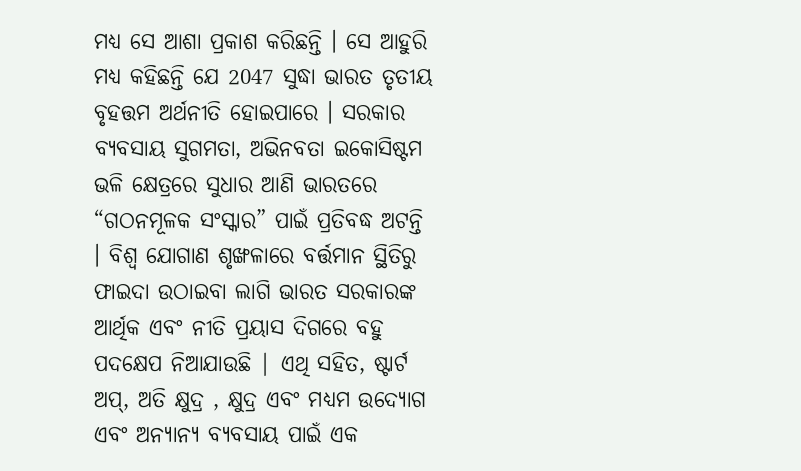ମଧ୍ୟ ସେ ଆଶା ପ୍ରକାଶ କରିଛନ୍ତି । ସେ ଆହୁରି ମଧ୍ୟ କହିଛନ୍ତି ଯେ 2047 ସୁଦ୍ଧା ଭାରତ ତୃତୀୟ ବୃହତ୍ତମ ଅର୍ଥନୀତି ହୋଇପାରେ । ସରକାର ବ୍ୟବସାୟ ସୁଗମତା, ଅଭିନବତା ଇକୋସିଷ୍ଟମ ଭଳି କ୍ଷେତ୍ରରେ ସୁଧାର ଆଣି ଭାରତରେ “ଗଠନମୂଳକ ସଂସ୍କାର” ପାଇଁ ପ୍ରତିବଦ୍ଧ ଅଟନ୍ତି । ବିଶ୍ଵ ଯୋଗାଣ ଶୃଙ୍ଖଳାରେ ବର୍ତ୍ତମାନ ସ୍ଥିତିରୁ ଫାଇଦା ଉଠାଇବା ଲାଗି ଭାରତ ସରକାରଙ୍କ ଆର୍ଥିକ ଏବଂ ନୀତି ପ୍ରୟାସ ଦିଗରେ ବହୁ ପଦକ୍ଷେପ ନିଆଯାଉଛି | ଏଥି ସହିତ, ଷ୍ଟାର୍ଟ ଅପ୍, ଅତି କ୍ଷୁଦ୍ର , କ୍ଷୁଦ୍ର ଏବଂ ମଧ୍ୟମ ଉଦ୍ୟୋଗ ଏବଂ ଅନ୍ୟାନ୍ୟ ବ୍ୟବସାୟ ପାଇଁ ଏକ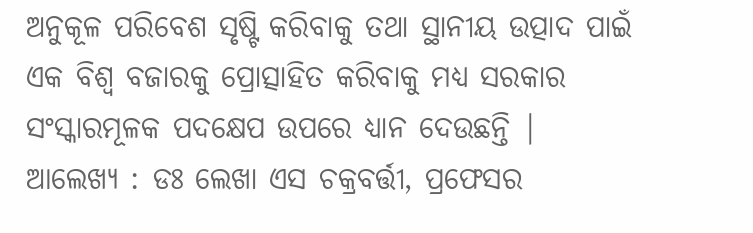ଅନୁକୂଳ ପରିବେଶ ସୃଷ୍ଟି କରିବାକୁ ତଥା ସ୍ଥାନୀୟ ଉତ୍ପାଦ ପାଇଁ ଏକ ବିଶ୍ୱ ବଜାରକୁ ପ୍ରୋତ୍ସାହିତ କରିବାକୁ ମଧ୍ୟ ସରକାର ସଂସ୍କାରମୂଳକ ପଦକ୍ଷେପ ଉପରେ ଧ୍ୟାନ ଦେଉଛନ୍ତି |
ଆଲେଖ୍ୟ : ଡଃ ଲେଖା ଏସ ଚକ୍ରବର୍ତ୍ତୀ, ପ୍ରଫେସର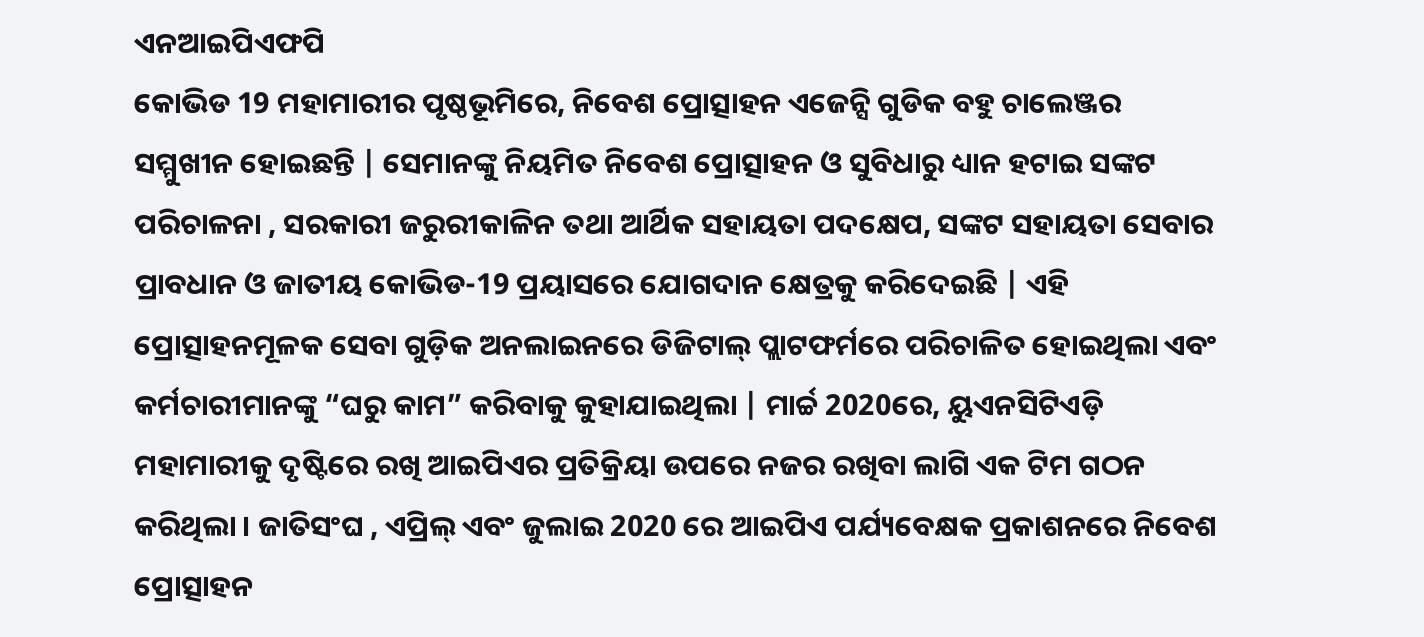ଏନଆଇପିଏଫପି
କୋଭିଡ 19 ମହାମାରୀର ପୃଷ୍ଠଭୂମିରେ, ନିବେଶ ପ୍ରୋତ୍ସାହନ ଏଜେନ୍ସି ଗୁଡିକ ବହୁ ଚାଲେଞ୍ଜର ସମ୍ମୁଖୀନ ହୋଇଛନ୍ତି | ସେମାନଙ୍କୁ ନିୟମିତ ନିବେଶ ପ୍ରୋତ୍ସାହନ ଓ ସୁବିଧାରୁ ଧ୍ୟାନ ହଟାଇ ସଙ୍କଟ ପରିଚାଳନା , ସରକାରୀ ଜରୁରୀକାଳିନ ତଥା ଆର୍ଥିକ ସହାୟତା ପଦକ୍ଷେପ, ସଙ୍କଟ ସହାୟତା ସେବାର ପ୍ରାବଧାନ ଓ ଜାତୀୟ କୋଭିଡ-19 ପ୍ରୟାସରେ ଯୋଗଦାନ କ୍ଷେତ୍ରକୁ କରିଦେଇଛି | ଏହି ପ୍ରୋତ୍ସାହନମୂଳକ ସେବା ଗୁଡ଼ିକ ଅନଲାଇନରେ ଡିଜିଟାଲ୍ ପ୍ଲାଟଫର୍ମରେ ପରିଚାଳିତ ହୋଇଥିଲା ଏବଂ କର୍ମଚାରୀମାନଙ୍କୁ “ଘରୁ କାମ” କରିବାକୁ କୁହାଯାଇଥିଲା | ମାର୍ଚ୍ଚ 2020ରେ, ୟୁଏନସିଟିଏଡ଼ି ମହାମାରୀକୁ ଦୃଷ୍ଟିରେ ରଖି ଆଇପିଏର ପ୍ରତିକ୍ରିୟା ଉପରେ ନଜର ରଖିବା ଲାଗି ଏକ ଟିମ ଗଠନ କରିଥିଲା । ଜାତିସଂଘ , ଏପ୍ରିଲ୍ ଏବଂ ଜୁଲାଇ 2020 ରେ ଆଇପିଏ ପର୍ଯ୍ୟବେକ୍ଷକ ପ୍ରକାଶନରେ ନିବେଶ ପ୍ରୋତ୍ସାହନ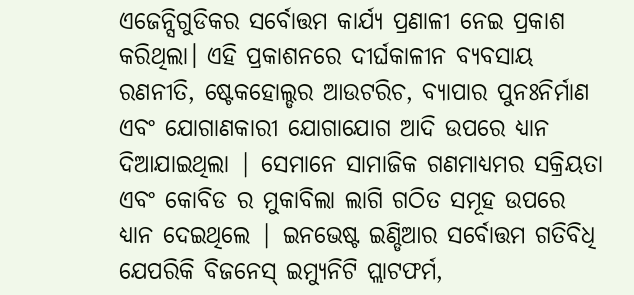ଏଜେନ୍ସିଗୁଡିକର ସର୍ବୋତ୍ତମ କାର୍ଯ୍ୟ ପ୍ରଣାଳୀ ନେଇ ପ୍ରକାଶ କରିଥିଲା। ଏହି ପ୍ରକାଶନରେ ଦୀର୍ଘକାଳୀନ ବ୍ୟବସାୟ ରଣନୀତି, ଷ୍ଟେକହୋଲ୍ଡର ଆଉଟରିଚ, ବ୍ୟାପାର ପୁନଃନିର୍ମାଣ ଏବଂ ଯୋଗାଣକାରୀ ଯୋଗାଯୋଗ ଆଦି ଉପରେ ଧ୍ୟାନ ଦିଆଯାଇଥିଲା | ସେମାନେ ସାମାଜିକ ଗଣମାଧ୍ୟମର ସକ୍ରିୟତା ଏବଂ କୋବିଡ ର ମୁକାବିଲା ଲାଗି ଗଠିତ ସମୂହ ଉପରେ ଧ୍ୟାନ ଦେଇଥିଲେ | ଇନଭେଷ୍ଟ ଇଣ୍ଡିଆର ସର୍ବୋତ୍ତମ ଗତିବିଧି ଯେପରିକି ବିଜନେସ୍ ଇମ୍ୟୁନିଟି ପ୍ଲାଟଫର୍ମ,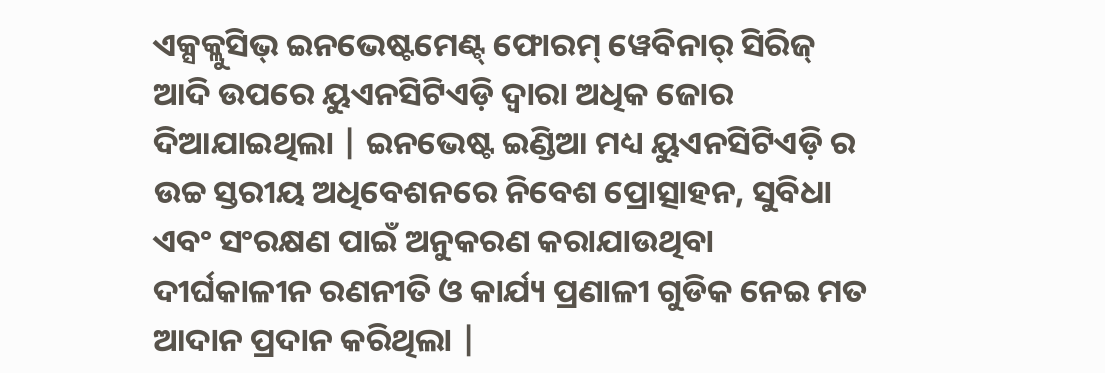ଏକ୍ସକ୍ଲୁସିଭ୍ ଇନଭେଷ୍ଟମେଣ୍ଟ୍ ଫୋରମ୍ ୱେବିନାର୍ ସିରିଜ୍ ଆଦି ଉପରେ ୟୁଏନସିଟିଏଡ଼ି ଦ୍ୱାରା ଅଧିକ ଜୋର ଦିଆଯାଇଥିଲା | ଇନଭେଷ୍ଟ ଇଣ୍ଡିଆ ମଧ୍ୟ ୟୁଏନସିଟିଏଡ଼ି ର ଉଚ୍ଚ ସ୍ତରୀୟ ଅଧିବେଶନରେ ନିବେଶ ପ୍ରୋତ୍ସାହନ, ସୁବିଧା ଏବଂ ସଂରକ୍ଷଣ ପାଇଁ ଅନୁକରଣ କରାଯାଉଥିବା ଦୀର୍ଘକାଳୀନ ରଣନୀତି ଓ କାର୍ଯ୍ୟ ପ୍ରଣାଳୀ ଗୁଡିକ ନେଇ ମତ ଆଦାନ ପ୍ରଦାନ କରିଥିଲା |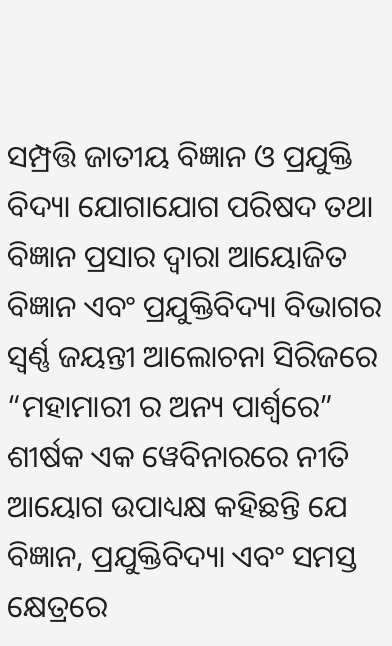ସମ୍ପ୍ରତ୍ତି ଜାତୀୟ ବିଜ୍ଞାନ ଓ ପ୍ରଯୁକ୍ତି ବିଦ୍ୟା ଯୋଗାଯୋଗ ପରିଷଦ ତଥା ବିଜ୍ଞାନ ପ୍ରସାର ଦ୍ଵାରା ଆୟୋଜିତ ବିଜ୍ଞାନ ଏବଂ ପ୍ରଯୁକ୍ତିବିଦ୍ୟା ବିଭାଗର ସ୍ଵର୍ଣ୍ଣ ଜୟନ୍ତୀ ଆଲୋଚନା ସିରିଜରେ “ମହାମାରୀ ର ଅନ୍ୟ ପାର୍ଶ୍ୱରେ” ଶୀର୍ଷକ ଏକ ୱେବିନାରରେ ନୀତି ଆୟୋଗ ଉପାଧ୍ୟକ୍ଷ କହିଛନ୍ତି ଯେ ବିଜ୍ଞାନ, ପ୍ରଯୁକ୍ତିବିଦ୍ୟା ଏବଂ ସମସ୍ତ କ୍ଷେତ୍ରରେ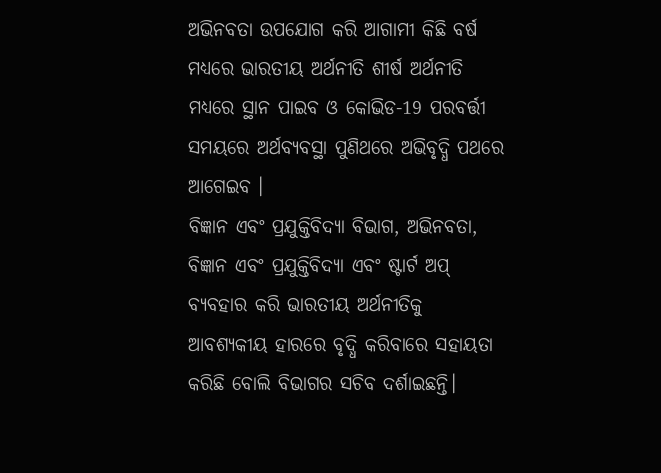ଅଭିନବତା ଉପଯୋଗ କରି ଆଗାମୀ କିଛି ବର୍ଷ ମଧ୍ୟରେ ଭାରତୀୟ ଅର୍ଥନୀତି ଶୀର୍ଷ ଅର୍ଥନୀତି ମଧ୍ୟରେ ସ୍ଥାନ ପାଇବ ଓ କୋଭିଡ-19 ପରବର୍ତ୍ତୀ ସମୟରେ ଅର୍ଥବ୍ୟବସ୍ଥା ପୁଣିଥରେ ଅଭିବୃଦ୍ଧି ପଥରେ ଆଗେଇବ ।
ବିଜ୍ଞାନ ଏବଂ ପ୍ରଯୁକ୍ତିବିଦ୍ୟା ବିଭାଗ, ଅଭିନବତା, ବିଜ୍ଞାନ ଏବଂ ପ୍ରଯୁକ୍ତିବିଦ୍ୟା ଏବଂ ଷ୍ଟାର୍ଟ ଅପ୍ ବ୍ୟବହାର କରି ଭାରତୀୟ ଅର୍ଥନୀତିକୁ ଆବଶ୍ୟକୀୟ ହାରରେ ବୃଦ୍ଧି କରିବାରେ ସହାୟତା କରିଛି ବୋଲି ବିଭାଗର ସଚିବ ଦର୍ଶାଇଛନ୍ତି।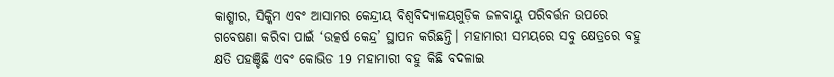କାଶ୍ମୀର, ସିକ୍କିମ ଏବଂ ଆସାମର କେନ୍ଦ୍ରୀୟ ବିଶ୍ୱବିଦ୍ୟାଳୟଗୁଡ଼ିକ ଜଳବାୟୁ ପରିବର୍ତ୍ତନ ଉପରେ ଗବେଷଣା କରିବା ପାଇଁ ‘ଉତ୍କର୍ଷ କେନ୍ଦ୍ର’ ସ୍ଥାପନ କରିଛନ୍ତି। ମହାମାରୀ ସମୟରେ ସବୁ କ୍ଷେତ୍ରରେ ବହୁ କ୍ଷତି ପହଞ୍ଚିଛି ଏବଂ କୋଭିଡ 19 ମହାମାରୀ ବହୁ କିଛି ବଦଳାଇ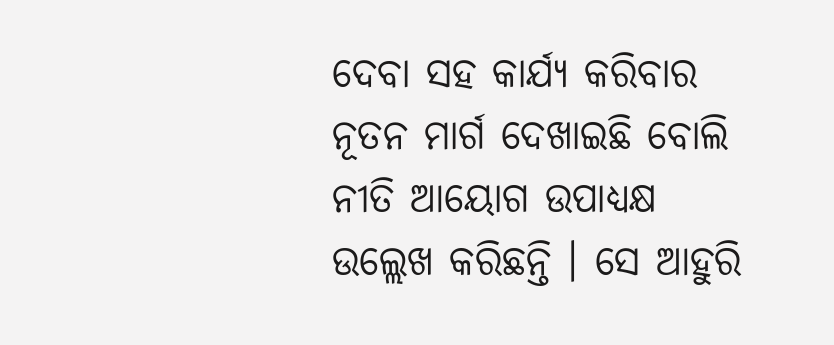ଦେବା ସହ କାର୍ଯ୍ୟ କରିବାର ନୂତନ ମାର୍ଗ ଦେଖାଇଛି ବୋଲି ନୀତି ଆୟୋଗ ଉପାଧ୍ୟକ୍ଷ ଉଲ୍ଲେଖ କରିଛନ୍ତି । ସେ ଆହୁରି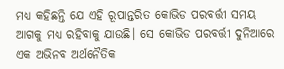ମଧ୍ୟ କହିଛନ୍ତି ଯେ ଏହି ରୂପାନ୍ତରିତ କୋଭିଡ ପରବର୍ତ୍ତୀ ସମୟ ଆଗକୁ ମଧ୍ୟ ରହିବାକୁ ଯାଉଛି। ସେ କୋଭିଡ ପରବର୍ତ୍ତୀ ଦୁନିଆରେ ଏକ ଅଭିନବ ଅର୍ଥନୈତିକ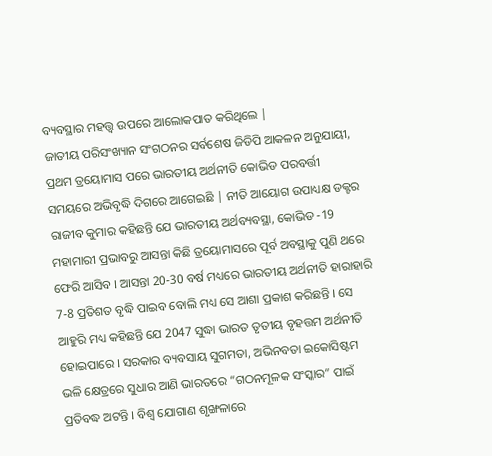ବ୍ୟବସ୍ଥାର ମହତ୍ତ୍ୱ ଉପରେ ଆଲୋକପାତ କରିଥିଲେ |
ଜାତୀୟ ପରିସଂଖ୍ୟାନ ସଂଗଠନର ସର୍ବଶେଷ ଜିଡିପି ଆକଳନ ଅନୁଯାୟୀ, ପ୍ରଥମ ତ୍ରୟୋମାସ ପରେ ଭାରତୀୟ ଅର୍ଥନୀତି କୋଭିଡ ପରବର୍ତ୍ତୀ ସମୟରେ ଅଭିବୃଦ୍ଧି ଦିଗରେ ଆଗେଇଛି | ନୀତି ଆୟୋଗ ଉପାଧ୍ୟକ୍ଷ ଡକ୍ଟର ରାଜୀବ କୁମାର କହିଛନ୍ତି ଯେ ଭାରତୀୟ ଅର୍ଥବ୍ୟବସ୍ଥା, କୋଭିଡ -19 ମହାମାରୀ ପ୍ରଭାବରୁ ଆସନ୍ତା କିଛି ତ୍ରୟୋମାସରେ ପୂର୍ବ ଅବସ୍ଥାକୁ ପୁଣି ଥରେ ଫେରି ଆସିବ । ଆସନ୍ତା 20-30 ବର୍ଷ ମଧ୍ୟରେ ଭାରତୀୟ ଅର୍ଥନୀତି ହାରାହାରି 7-8 ପ୍ରତିଶତ ବୃଦ୍ଧି ପାଇବ ବୋଲି ମଧ୍ୟ ସେ ଆଶା ପ୍ରକାଶ କରିଛନ୍ତି । ସେ ଆହୁରି ମଧ୍ୟ କହିଛନ୍ତି ଯେ 2047 ସୁଦ୍ଧା ଭାରତ ତୃତୀୟ ବୃହତ୍ତମ ଅର୍ଥନୀତି ହୋଇପାରେ । ସରକାର ବ୍ୟବସାୟ ସୁଗମତା, ଅଭିନବତା ଇକୋସିଷ୍ଟମ ଭଳି କ୍ଷେତ୍ରରେ ସୁଧାର ଆଣି ଭାରତରେ “ଗଠନମୂଳକ ସଂସ୍କାର” ପାଇଁ ପ୍ରତିବଦ୍ଧ ଅଟନ୍ତି । ବିଶ୍ଵ ଯୋଗାଣ ଶୃଙ୍ଖଳାରେ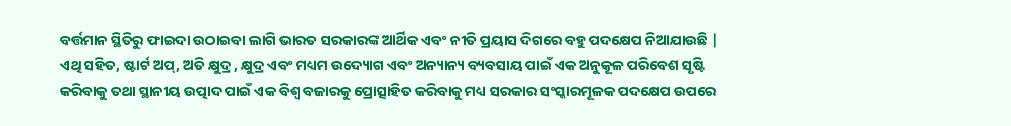ବର୍ତ୍ତମାନ ସ୍ଥିତିରୁ ଫାଇଦା ଉଠାଇବା ଲାଗି ଭାରତ ସରକାରଙ୍କ ଆର୍ଥିକ ଏବଂ ନୀତି ପ୍ରୟାସ ଦିଗରେ ବହୁ ପଦକ୍ଷେପ ନିଆଯାଉଛି | ଏଥି ସହିତ, ଷ୍ଟାର୍ଟ ଅପ୍, ଅତି କ୍ଷୁଦ୍ର , କ୍ଷୁଦ୍ର ଏବଂ ମଧ୍ୟମ ଉଦ୍ୟୋଗ ଏବଂ ଅନ୍ୟାନ୍ୟ ବ୍ୟବସାୟ ପାଇଁ ଏକ ଅନୁକୂଳ ପରିବେଶ ସୃଷ୍ଟି କରିବାକୁ ତଥା ସ୍ଥାନୀୟ ଉତ୍ପାଦ ପାଇଁ ଏକ ବିଶ୍ୱ ବଜାରକୁ ପ୍ରୋତ୍ସାହିତ କରିବାକୁ ମଧ୍ୟ ସରକାର ସଂସ୍କାରମୂଳକ ପଦକ୍ଷେପ ଉପରେ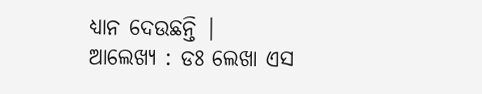ଧ୍ୟାନ ଦେଉଛନ୍ତି |
ଆଲେଖ୍ୟ : ଡଃ ଲେଖା ଏସ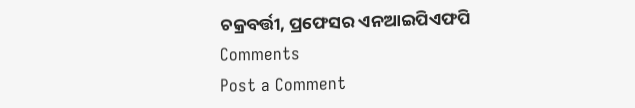ଚକ୍ରବର୍ତ୍ତୀ, ପ୍ରଫେସର ଏନଆଇପିଏଫପି
Comments
Post a Comment